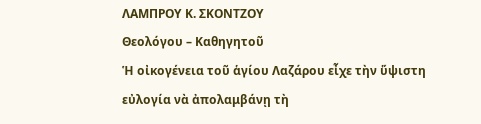ΛΑΜΠΡΟΥ Κ. ΣΚΟΝΤΖΟΥ
Θεολόγου – Καθηγητοῦ
Ἡ οἰκογένεια τοῦ ἁγίου Λαζάρου εἶχε τὴν ὕψιστη εὐλογία νὰ ἀπολαμβάνῃ τὴ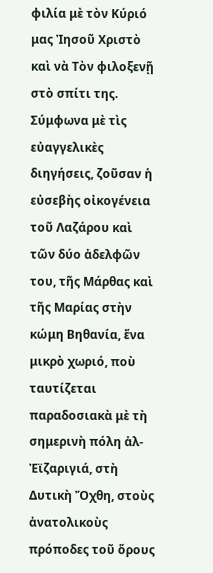φιλία μὲ τὸν Κύριό μας Ἰησοῦ Χριστὸ καὶ νὰ Τὸν φιλοξενῇ στὸ σπίτι της.
Σύμφωνα μὲ τὶς εὐαγγελικὲς διηγήσεις, ζοῦσαν ἡ εὐσεβὴς οἰκογένεια τοῦ Λαζάρου καὶ τῶν δύο ἀδελφῶν του, τῆς Μάρθας καὶ τῆς Μαρίας στὴν κώμη Βηθανία, ἕνα μικρὸ χωριό, ποὺ ταυτίζεται παραδοσιακὰ μὲ τὴ σημερινὴ πόλη ἀλ-Ἐϊζαριγιά, στὴ Δυτικὴ Ὄχθη, στοὺς ἀνατολικοὺς πρόποδες τοῦ ὅρους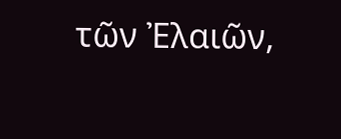τῶν Ἐλαιῶν,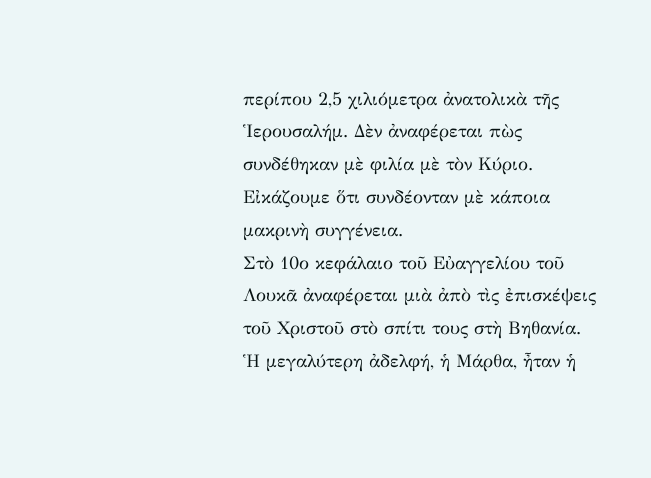περίπου 2,5 χιλιόμετρα ἀνατολικὰ τῆς Ἱερουσαλήμ. Δὲν ἀναφέρεται πὼς συνδέθηκαν μὲ φιλία μὲ τὸν Κύριο. Εἰκάζουμε ὅτι συνδέονταν μὲ κάποια μακρινὴ συγγένεια.
Στὸ 10ο κεφάλαιο τοῦ Εὐαγγελίου τοῦ Λουκᾶ ἀναφέρεται μιὰ ἀπὸ τὶς ἐπισκέψεις τοῦ Χριστοῦ στὸ σπίτι τους στὴ Βηθανία. Ἡ μεγαλύτερη ἀδελφή, ἡ Μάρθα, ἦταν ἡ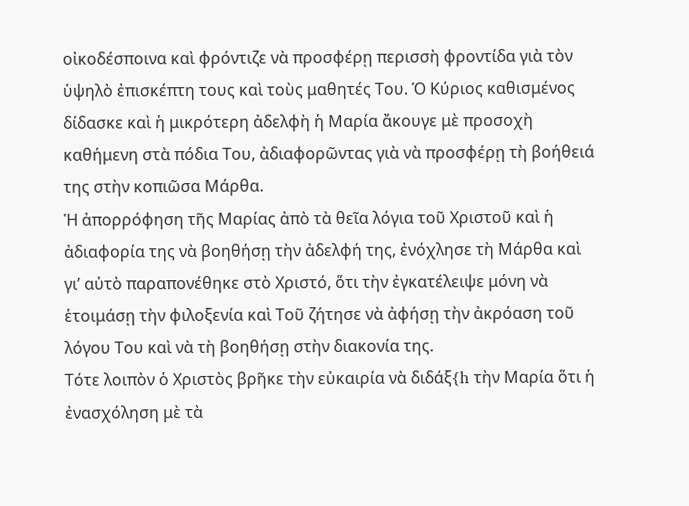οἰκοδέσποινα καὶ φρόντιζε νὰ προσφέρῃ περισσὴ φροντίδα γιὰ τὸν ὑψηλὸ ἐπισκέπτη τους καὶ τοὺς μαθητές Του. Ὁ Κύριος καθισμένος δίδασκε καὶ ἡ μικρότερη ἀδελφὴ ἡ Μαρία ἄκουγε μὲ προσοχὴ καθήμενη στὰ πόδια Του, ἀδιαφορῶντας γιὰ νὰ προσφέρῃ τὴ βοήθειά της στὴν κοπιῶσα Μάρθα.
Ἡ ἀπορρόφηση τῆς Μαρίας ἀπὸ τὰ θεῖα λόγια τοῦ Χριστοῦ καὶ ἡ ἀδιαφορία της νὰ βοηθήσῃ τὴν ἀδελφή της, ἐνόχλησε τὴ Μάρθα καὶ γι’ αὐτὸ παραπονέθηκε στὸ Χριστό, ὅτι τὴν ἐγκατέλειψε μόνη νὰ ἑτοιμάσῃ τὴν φιλοξενία καὶ Τοῦ ζήτησε νὰ ἀφήσῃ τὴν ἀκρόαση τοῦ λόγου Του καὶ νὰ τὴ βοηθήσῃ στὴν διακονία της.
Τότε λοιπὸν ὁ Χριστὸς βρῆκε τὴν εὐκαιρία νὰ διδάξ{h τὴν Μαρία ὅτι ἡ ἐνασχόληση μὲ τὰ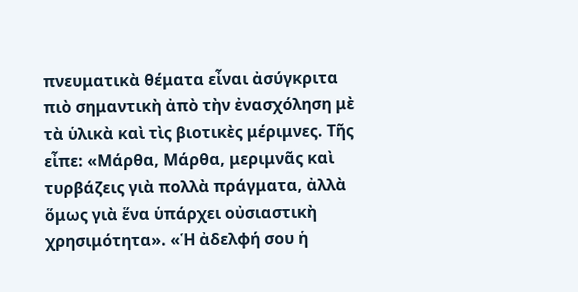πνευματικὰ θέματα εἶναι ἀσύγκριτα πιὸ σημαντικὴ ἀπὸ τὴν ἐνασχόληση μὲ τὰ ὑλικὰ καὶ τὶς βιοτικὲς μέριμνες. Τῆς εἶπε: «Μάρθα, Μάρθα, μεριμνᾶς καὶ τυρβάζεις γιὰ πολλὰ πράγματα, ἀλλὰ ὅμως γιὰ ἕνα ὑπάρχει οὐσιαστικὴ χρησιμότητα». «Ἡ ἀδελφή σου ἡ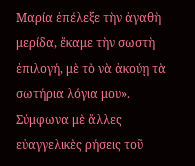Μαρία ἐπέλεξε τὴν ἀγαθὴ μερίδα, ἔκαμε τὴν σωστὴ ἐπιλογή, μὲ τὸ νὰ ἀκούῃ τὰ σωτήρια λόγια μου».
Σύμφωνα μὲ ἄλλες εὐαγγελικὲς ρήσεις τοῦ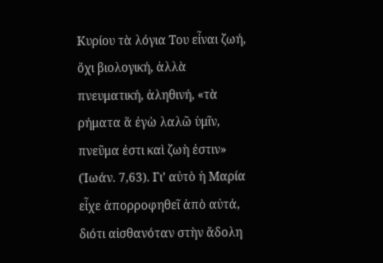Κυρίου τὰ λόγια Του εἶναι ζωή, ὄχι βιολογική, ἀλλὰ πνευματική, ἀληθινή, «τὰ ρήματα ἅ ἐγὼ λαλῶ ὑμῖν, πνεῦμα ἐστι καὶ ζωὴ ἐστιν» (Ἰωάν. 7,63). Γι’ αὐτὸ ἡ Μαρία εἶχε ἀπορροφηθεῖ ἀπὸ αὐτά, διότι αἰσθανόταν στὴν ἄδολη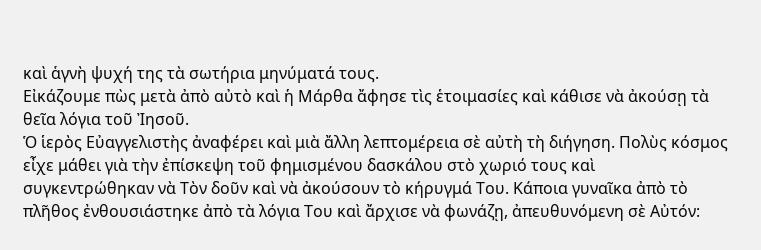καὶ ἁγνὴ ψυχή της τὰ σωτήρια μηνύματά τους.
Εἰκάζουμε πὼς μετὰ ἀπὸ αὐτὸ καὶ ἡ Μάρθα ἄφησε τὶς ἑτοιμασίες καὶ κάθισε νὰ ἀκούσῃ τὰ θεῖα λόγια τοῦ Ἰησοῦ.
Ὁ ἱερὸς Εὐαγγελιστὴς ἀναφέρει καὶ μιὰ ἄλλη λεπτομέρεια σὲ αὐτὴ τὴ διήγηση. Πολὺς κόσμος εἶχε μάθει γιὰ τὴν ἐπίσκεψη τοῦ φημισμένου δασκάλου στὸ χωριό τους καὶ συγκεντρώθηκαν νὰ Τὸν δοῦν καὶ νὰ ἀκούσουν τὸ κήρυγμά Του. Κάποια γυναῖκα ἀπὸ τὸ πλῆθος ἐνθουσιάστηκε ἀπὸ τὰ λόγια Του καὶ ἄρχισε νὰ φωνάζῃ, ἀπευθυνόμενη σὲ Αὐτόν: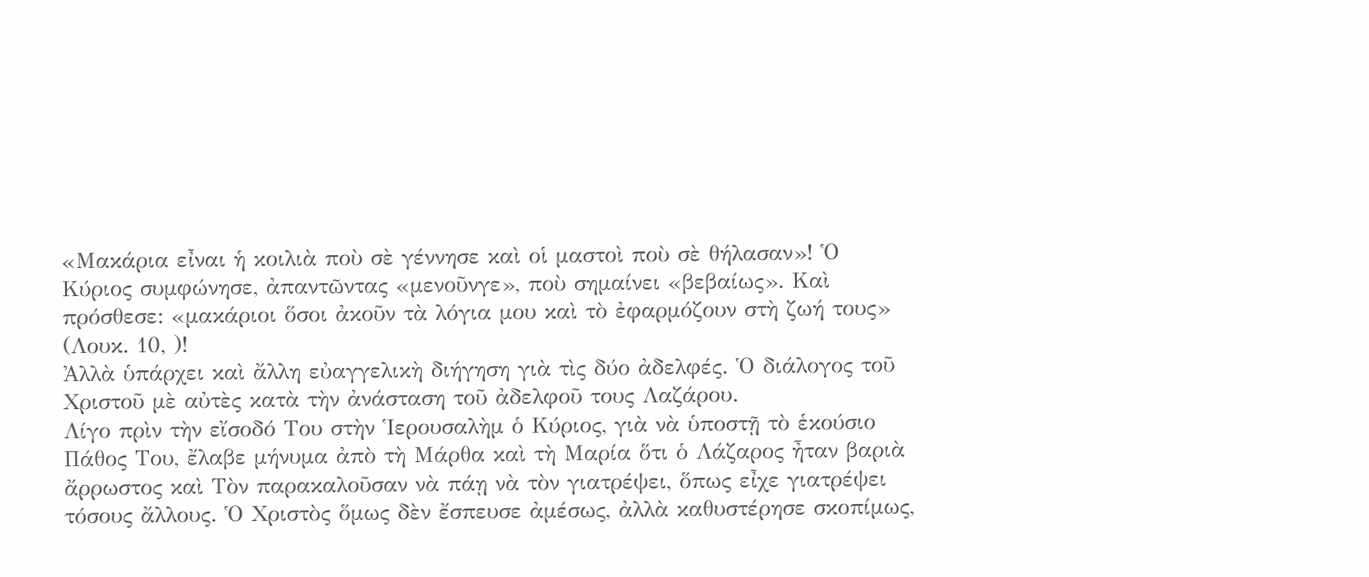«Μακάρια εἶναι ἡ κοιλιὰ ποὺ σὲ γέννησε καὶ οἱ μαστοὶ ποὺ σὲ θήλασαν»! Ὁ Κύριος συμφώνησε, ἀπαντῶντας «μενοῦνγε», ποὺ σημαίνει «βεβαίως». Καὶ πρόσθεσε: «μακάριοι ὅσοι ἀκοῦν τὰ λόγια μου καὶ τὸ ἐφαρμόζουν στὴ ζωή τους» (Λουκ. 10, )!
Ἀλλὰ ὑπάρχει καὶ ἄλλη εὐαγγελικὴ διήγηση γιὰ τὶς δύο ἀδελφές. Ὁ διάλογος τοῦ Χριστοῦ μὲ αὐτὲς κατὰ τὴν ἀνάσταση τοῦ ἀδελφοῦ τους Λαζάρου.
Λίγο πρὶν τὴν εἴσοδό Του στὴν Ἱερουσαλὴμ ὁ Κύριος, γιὰ νὰ ὑποστῇ τὸ ἑκούσιο Πάθος Του, ἔλαβε μήνυμα ἀπὸ τὴ Μάρθα καὶ τὴ Μαρία ὅτι ὁ Λάζαρος ἦταν βαριὰ ἄρρωστος καὶ Τὸν παρακαλοῦσαν νὰ πάῃ νὰ τὸν γιατρέψει, ὅπως εἶχε γιατρέψει τόσους ἄλλους. Ὁ Χριστὸς ὅμως δὲν ἔσπευσε ἀμέσως, ἀλλὰ καθυστέρησε σκοπίμως,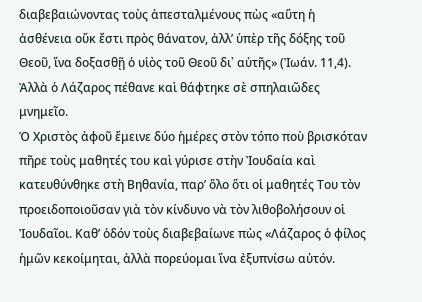διαβεβαιώνοντας τοὺς ἀπεσταλμένους πὼς «αὕτη ἡ ἀσθένεια οὔκ ἔστι πρὸς θάνατον, ἀλλ’ ὑπὲρ τῆς δόξης τοῦ Θεοῦ, ἵνα δοξασθῇ ὁ υἱὸς τοῦ Θεοῦ δι᾿ αὐτῆς» (Ἰωάν. 11,4). Ἀλλὰ ὁ Λάζαρος πέθανε καὶ θάφτηκε σὲ σπηλαιῶδες μνημεῖο.
Ὁ Χριστὸς ἀφοῦ ἔμεινε δύο ἡμέρες στὸν τόπο ποὺ βρισκόταν πῆρε τοὺς μαθητές του καὶ γύρισε στὴν Ἰουδαία καὶ κατευθύνθηκε στὴ Βηθανία, παρ’ ὅλο ὅτι οἱ μαθητές Του τὸν προειδοποιοῦσαν γιὰ τὸν κίνδυνο νὰ τὸν λιθοβολήσουν οἱ Ἰουδαῖοι. Καθ’ ὁδόν τοὺς διαβεβαίωνε πὼς «Λάζαρος ὁ φίλος ἡμῶν κεκοίμηται, ἀλλὰ πορεύομαι ἵνα ἐξυπνίσω αὐτόν.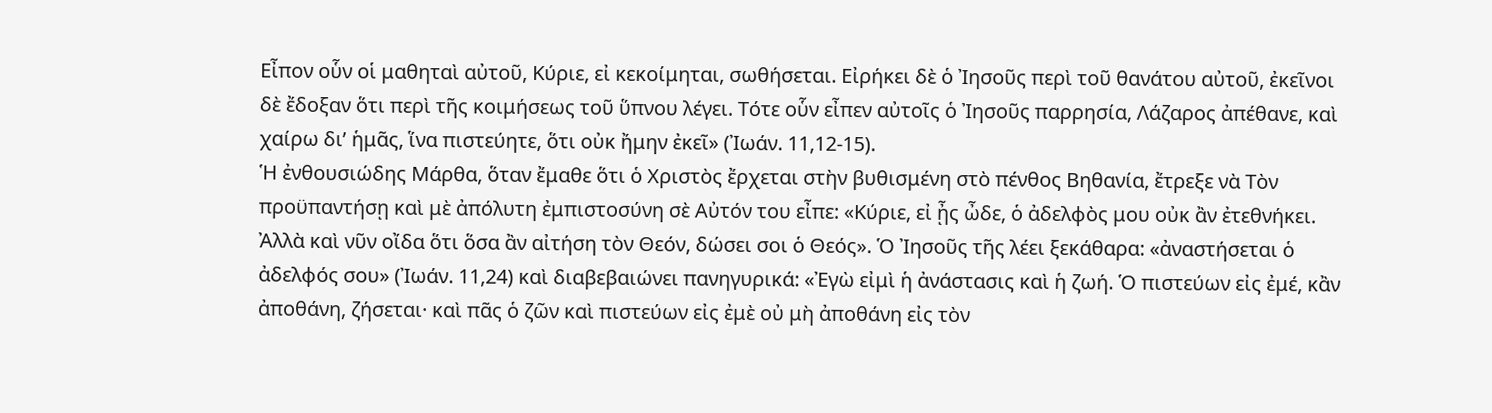Εἶπον οὗν οἱ μαθηταὶ αὐτοῦ, Κύριε, εἰ κεκοίμηται, σωθήσεται. Εἰρήκει δὲ ὁ Ἰησοῦς περὶ τοῦ θανάτου αὐτοῦ, ἐκεῖνοι δὲ ἔδοξαν ὅτι περὶ τῆς κοιμήσεως τοῦ ὕπνου λέγει. Τότε οὗν εἶπεν αὐτοῖς ὁ Ἰησοῦς παρρησία, Λάζαρος ἀπέθανε, καὶ χαίρω δι’ ἡμᾶς, ἵνα πιστεύητε, ὅτι οὐκ ἤμην ἐκεῖ» (Ἰωάν. 11,12-15).
Ἡ ἐνθουσιώδης Μάρθα, ὅταν ἔμαθε ὅτι ὁ Χριστὸς ἔρχεται στὴν βυθισμένη στὸ πένθος Βηθανία, ἔτρεξε νὰ Τὸν προϋπαντήσῃ καὶ μὲ ἀπόλυτη ἐμπιστοσύνη σὲ Αὐτόν του εἶπε: «Κύριε, εἰ ᾖς ὦδε, ὁ ἀδελφὸς μου οὐκ ἂν ἐτεθνήκει. Ἀλλὰ καὶ νῦν οἴδα ὅτι ὅσα ἂν αἰτήση τὸν Θεόν, δώσει σοι ὁ Θεός». Ὁ Ἰησοῦς τῆς λέει ξεκάθαρα: «ἀναστήσεται ὁ ἀδελφός σου» (Ἰωάν. 11,24) καὶ διαβεβαιώνει πανηγυρικά: «Ἐγὼ εἰμὶ ἡ ἀνάστασις καὶ ἡ ζωή. Ὁ πιστεύων εἰς ἐμέ, κἂν ἀποθάνη, ζήσεται· καὶ πᾶς ὁ ζῶν καὶ πιστεύων εἰς ἐμὲ οὐ μὴ ἀποθάνη εἰς τὸν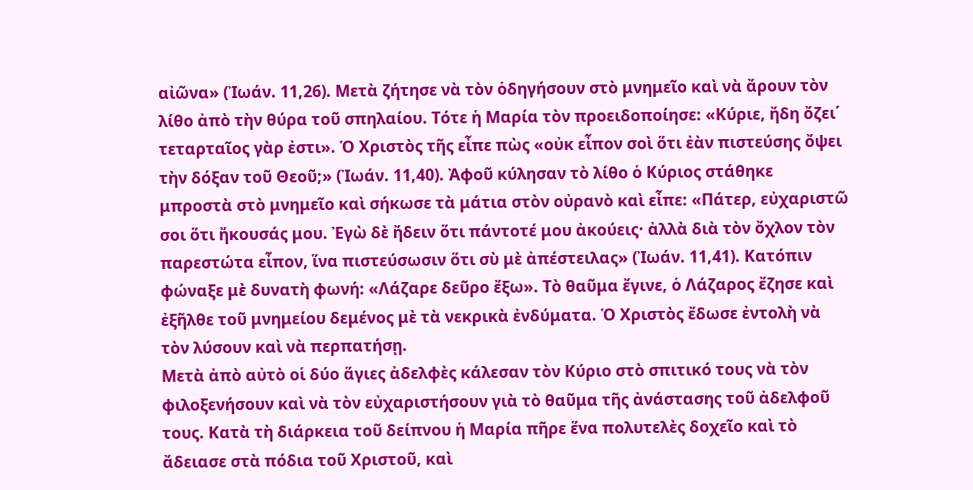αἰῶνα» (Ἰωάν. 11,26). Μετὰ ζήτησε νὰ τὸν ὁδηγήσουν στὸ μνημεῖο καὶ νὰ ἄρουν τὸν λίθο ἀπὸ τὴν θύρα τοῦ σπηλαίου. Τότε ἡ Μαρία τὸν προειδοποίησε: «Κύριε, ἤδη ὄζει΄ τεταρταῖος γὰρ ἐστι». Ὁ Χριστὸς τῆς εἶπε πὼς «οὐκ εἶπον σοὶ ὅτι ἐὰν πιστεύσης ὄψει τὴν δόξαν τοῦ Θεοῦ;» (Ἰωάν. 11,40). Ἀφοῦ κύλησαν τὸ λίθο ὁ Κύριος στάθηκε μπροστὰ στὸ μνημεῖο καὶ σήκωσε τὰ μάτια στὸν οὐρανὸ καὶ εἶπε: «Πάτερ, εὐχαριστῶ σοι ὅτι ἤκουσάς μου. Ἐγὼ δὲ ἤδειν ὅτι πάντοτέ μου ἀκούεις· ἀλλὰ διὰ τὸν ὄχλον τὸν παρεστώτα εἶπον, ἵνα πιστεύσωσιν ὅτι σὺ μὲ ἀπέστειλας» (Ἰωάν. 11,41). Κατόπιν φώναξε μὲ δυνατὴ φωνή: «Λάζαρε δεῦρο ἔξω». Τὸ θαῦμα ἔγινε, ὁ Λάζαρος ἔζησε καὶ ἐξῆλθε τοῦ μνημείου δεμένος μὲ τὰ νεκρικὰ ἐνδύματα. Ὁ Χριστὸς ἔδωσε ἐντολὴ νὰ τὸν λύσουν καὶ νὰ περπατήσῃ.
Μετὰ ἀπὸ αὐτὸ οἱ δύο ἅγιες ἀδελφὲς κάλεσαν τὸν Κύριο στὸ σπιτικό τους νὰ τὸν φιλοξενήσουν καὶ νὰ τὸν εὐχαριστήσουν γιὰ τὸ θαῦμα τῆς ἀνάστασης τοῦ ἀδελφοῦ τους. Κατὰ τὴ διάρκεια τοῦ δείπνου ἡ Μαρία πῆρε ἕνα πολυτελὲς δοχεῖο καὶ τὸ ἄδειασε στὰ πόδια τοῦ Χριστοῦ, καὶ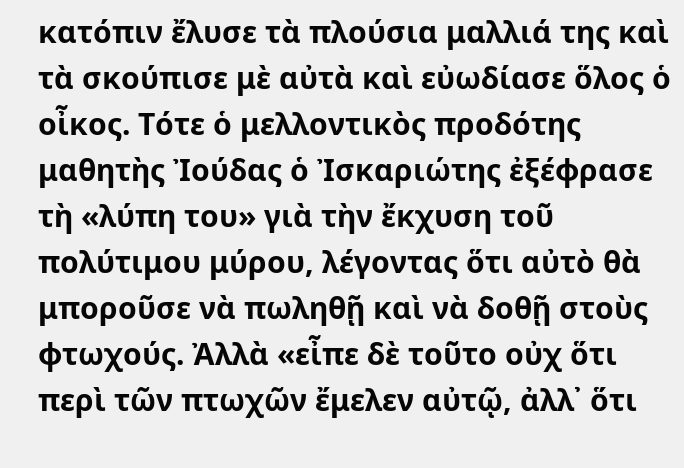κατόπιν ἔλυσε τὰ πλούσια μαλλιά της καὶ τὰ σκούπισε μὲ αὐτὰ καὶ εὐωδίασε ὅλος ὁ οἶκος. Τότε ὁ μελλοντικὸς προδότης μαθητὴς Ἰούδας ὁ Ἰσκαριώτης ἐξέφρασε τὴ «λύπη του» γιὰ τὴν ἔκχυση τοῦ πολύτιμου μύρου, λέγοντας ὅτι αὐτὸ θὰ μποροῦσε νὰ πωληθῇ καὶ νὰ δοθῇ στοὺς φτωχούς. Ἀλλὰ «εἶπε δὲ τοῦτο οὐχ ὅτι περὶ τῶν πτωχῶν ἔμελεν αὐτῷ, ἀλλ᾿ ὅτι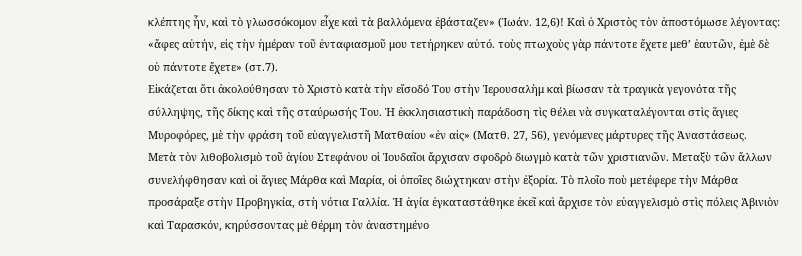κλέπτης ἦν, καὶ τὸ γλωσσόκομον εἶχε καὶ τὰ βαλλόμενα ἐβάσταζεν» (Ἰωάν. 12,6)! Καὶ ὁ Χριστὸς τὸν ἀποστόμωσε λέγοντας: «ἄφες αὐτήν, εἰς τὴν ἡμέραν τοῦ ἐνταφιασμοῦ μου τετήρηκεν αὐτό. τοὺς πτωχοὺς γὰρ πάντοτε ἔχετε μεθ’ ἑαυτῶν, ἐμὲ δὲ οὐ πάντοτε ἔχετε» (στ.7).
Εἰκάζεται ὅτι ἀκολούθησαν τὸ Χριστὸ κατὰ τὴν εἴσοδό Του στὴν Ἱερουσαλὴμ καὶ βίωσαν τὰ τραγικὰ γεγονότα τῆς σύλληψης, τῆς δίκης καὶ τῆς σταύρωσής Του. Ἡ ἐκκλησιαστικὴ παράδοση τὶς θέλει νὰ συγκαταλέγονται στὶς ἅγιες Μυροφόρες, μὲ τὴν φράση τοῦ εὐαγγελιστῆ Ματθαίου «ἐν αἰς» (Ματθ. 27, 56), γενόμενες μάρτυρες τῆς Ἀναστάσεως.
Μετὰ τὸν λιθοβολισμὸ τοῦ ἁγίου Στεφάνου οἱ Ἰουδαῖοι ἄρχισαν σφοδρὸ διωγμὸ κατὰ τῶν χριστιανῶν. Μεταξὺ τῶν ἄλλων συνελήφθησαν καὶ οἱ ἅγιες Μάρθα καὶ Μαρία, οἱ ὁποῖες διώχτηκαν στὴν ἐξορία. Τὸ πλοῖο ποὺ μετέφερε τὴν Μάρθα προσάραξε στὴν Προβηγκία, στὴ νότια Γαλλία. Ἡ ἁγία ἐγκαταστάθηκε ἐκεῖ καὶ ἄρχισε τὸν εὐαγγελισμὸ στὶς πόλεις Ἀβινιὸν καὶ Ταρασκόν, κηρύσσοντας μὲ θέρμη τὸν ἀναστημένο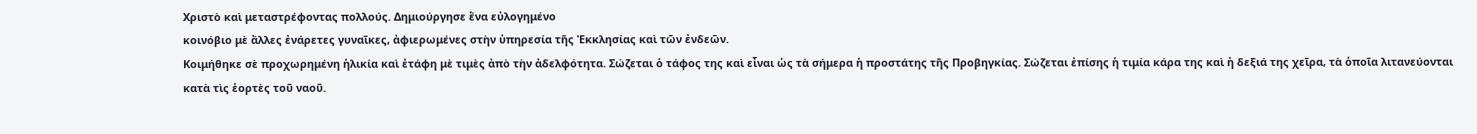Χριστὸ καὶ μεταστρέφοντας πολλούς. Δημιούργησε ἕνα εὐλογημένο
κοινόβιο μὲ ἄλλες ἐνάρετες γυναῖκες, ἀφιερωμένες στὴν ὑπηρεσία τῆς Ἐκκλησίας καὶ τῶν ἐνδεῶν.
Κοιμήθηκε σὲ προχωρημένη ἡλικία καὶ ἐτάφη μὲ τιμὲς ἀπὸ τὴν ἀδελφότητα. Σώζεται ὁ τάφος της καὶ εἶναι ὡς τὰ σήμερα ἡ προστάτης τῆς Προβηγκίας. Σώζεται ἐπίσης ἡ τιμία κάρα της καὶ ἡ δεξιά της χεῖρα, τὰ ὁποῖα λιτανεύονται κατὰ τὶς ἑορτὲς τοῦ ναοῦ.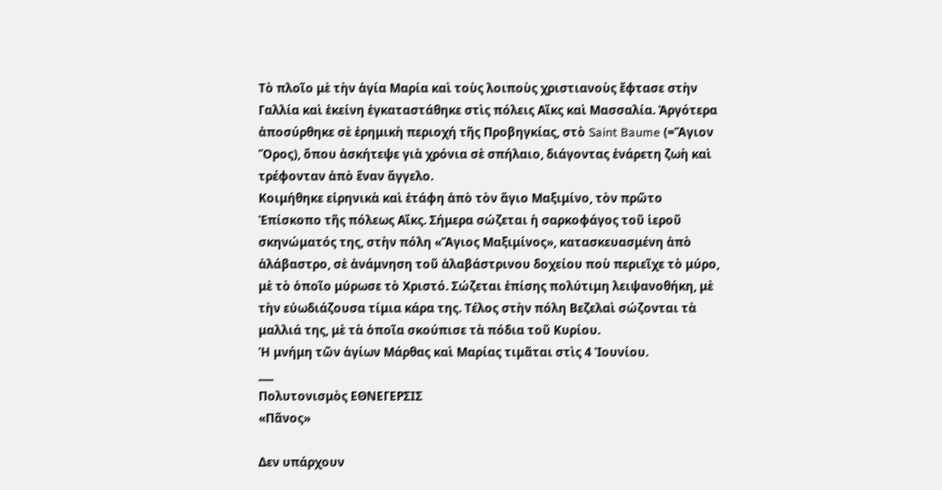Τὸ πλοῖο μὲ τὴν ἁγία Μαρία καὶ τοὺς λοιποὺς χριστιανοὺς ἔφτασε στὴν Γαλλία καὶ ἐκείνη ἐγκαταστάθηκε στὶς πόλεις Αἴκς καὶ Μασσαλία. Ἀργότερα ἀποσύρθηκε σὲ ἐρημικὴ περιοχή τῆς Προβηγκίας, στὸ Saint Baume (=Ἅγιον Ὅρος), ὅπου ἀσκήτεψε γιὰ χρόνια σὲ σπήλαιο, διάγοντας ἐνάρετη ζωὴ καὶ τρέφονταν ἀπὸ ἕναν ἄγγελο.
Κοιμήθηκε εἰρηνικὰ καὶ ἐτάφη ἀπὸ τὸν ἅγιο Μαξιμίνο, τὸν πρῶτο Ἐπίσκοπο τῆς πόλεως Αἴκς. Σήμερα σώζεται ἡ σαρκοφάγος τοῦ ἱεροῦ σκηνώματός της, στὴν πόλη «Ἅγιος Μαξιμίνος», κατασκευασμένη ἀπὸ ἀλάβαστρο, σὲ ἀνάμνηση τοῦ ἀλαβάστρινου δοχείου ποὺ περιεῖχε τὸ μύρο, μὲ τὸ ὁποῖο μύρωσε τὸ Χριστό. Σώζεται ἐπίσης πολύτιμη λειψανοθήκη, μὲ τὴν εὐωδιάζουσα τίμια κάρα της. Τέλος στὴν πόλη Βεζελαὶ σώζονται τὰ μαλλιά της, μὲ τὰ ὁποῖα σκούπισε τὰ πόδια τοῦ Κυρίου.
Ἡ μνήμη τῶν ἁγίων Μάρθας καὶ Μαρίας τιμᾶται στὶς 4 Ἰουνίου.
___
Πολυτονισμὸς ΕΘΝΕΓΕΡΣΙΣ
«Πᾶνος»

Δεν υπάρχουν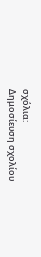σχόλια:
Δημοσίευση σχολίου